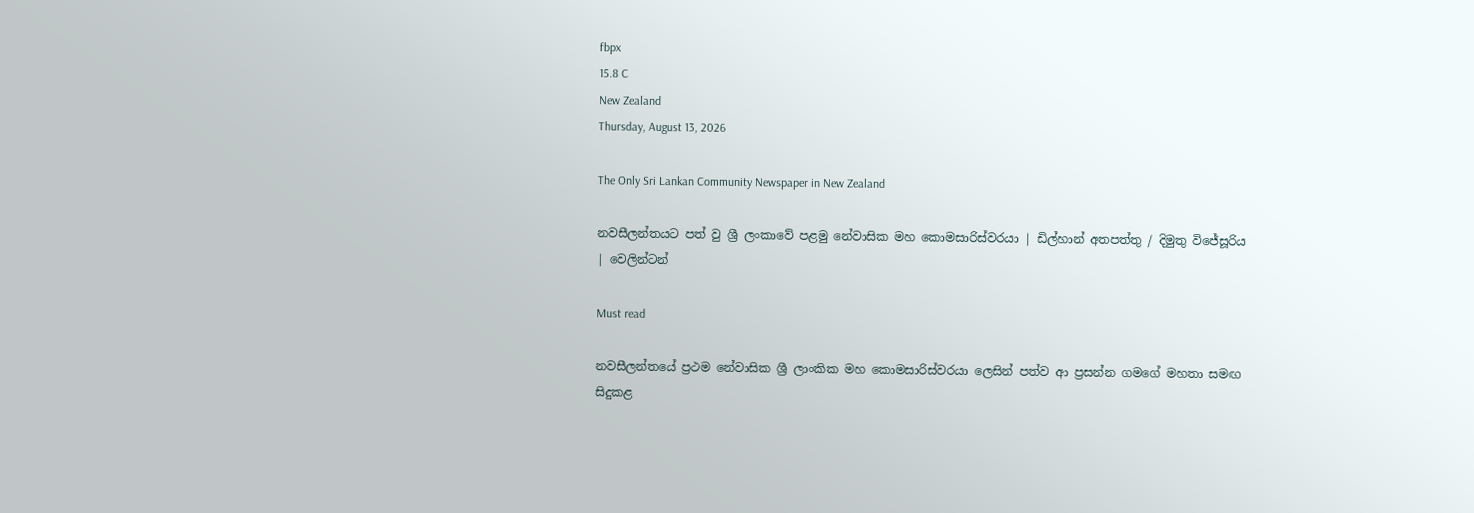fbpx
15.8 C
New Zealand
Thursday, August 13, 2026

The Only Sri Lankan Community Newspaper in New Zealand

නවසීලන්තයට පත් වු ශ්‍රී ලංකාවේ පළමු නේවාසික මහ කොමසාරිස්වරයා | ඩිල්හාන් අතපත්තු / දිමුතු විජේසූරිය | වෙලින්ටන්

Must read

නවසීලන්තයේ ප්‍රථම නේවාසික ශ්‍රී ලාංකික මහ කොමසාරිස්වරයා ලෙසින් පත්ව ආ ප්‍රසන්න ගමගේ මහතා සමඟ සිදුකළ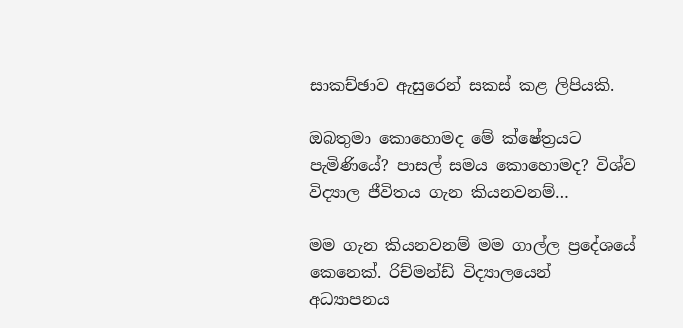සාකච්ඡාව ඇසුරෙන් සකස් කළ ලිපියකි.

ඔබතුමා කොහොමද මේ ක්ෂේත්‍රයට පැමිණියේ? පාසල් සමය කොහොමද? විශ්ව විද්‍යාල ජීවිතය ගැන කියනවනම්…

මම ගැන කියනවනම් මම ගාල්ල ප්‍රදේශයේ කෙනෙක්. රිච්මන්ඩ් විද්‍යාලයෙන් අධ්‍යාපනය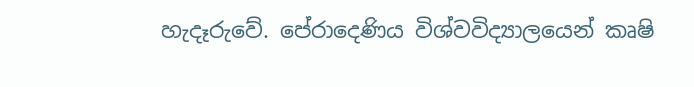හැදෑරුවේ. පේරාදෙණිය විශ්වවිද්‍යාලයෙන් කෘෂි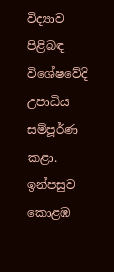විද්‍යාව පිළිබඳ විශේෂවේදි උපාධිය සම්පූර්ණ කළා. ඉන්පසුව කොළඹ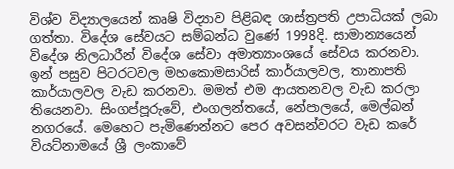විශ්ව විද්‍යාලයෙන් කෘෂි විද්‍යාව පිළිබඳ ශාස්ත්‍රපති උපාධියක් ලබා ගත්තා. විදේශ සේවයට සම්බන්ධ වුණේ 1998දි. සාමාන්‍යයෙන් විදේශ නිලධාරීන් විදේශ සේවා අමාත්‍යාංශයේ සේවය කරනවා. ඉන් පසුව පිටරටවල මහකොමසාරිස් කාර්යාලවල, තානාපති කාර්යාලවල වැඩ කරනවා. මමත් එම ආයතනවල වැඩ කරලා තියෙනවා. සිංගප්පූරුවේ, එංගලන්තයේ, නේපාලයේ, මෙල්බන් නගරයේ. මෙහෙට පැමිණෙන්නට පෙර අවසන්වරට වැඩ කරේ වියට්නාමයේ ශ්‍රී ලංකාවේ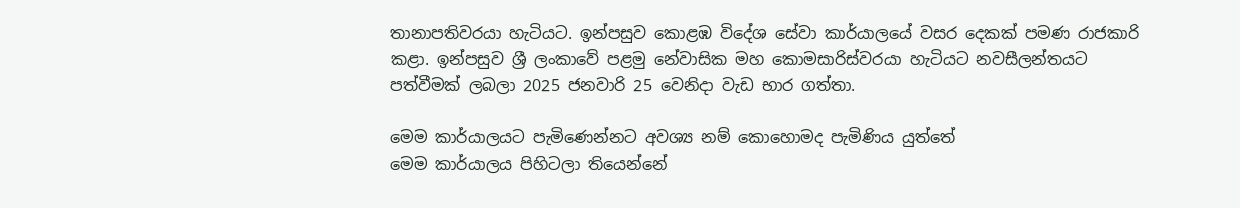තානාපතිවරයා හැටියට. ඉන්පසුව කොළඹ විදේශ සේවා කාර්යාලයේ වසර දෙකක් පමණ රාජකාරි කළා. ඉන්පසුව ශ්‍රී ලංකාවේ පළමු නේවාසික මහ කොමසාරිස්වරයා හැටියට නවසීලන්තයට පත්වීමක් ලබලා 2025 ජනවාරි 25 වෙනිදා වැඩ භාර ගත්තා.

මෙම කාර්යාලයට පැමිණෙන්නට අවශ්‍ය නම් කොහොමද පැමිණිය යුත්තේ
මෙම කාර්යාලය පිහිටලා තියෙන්නේ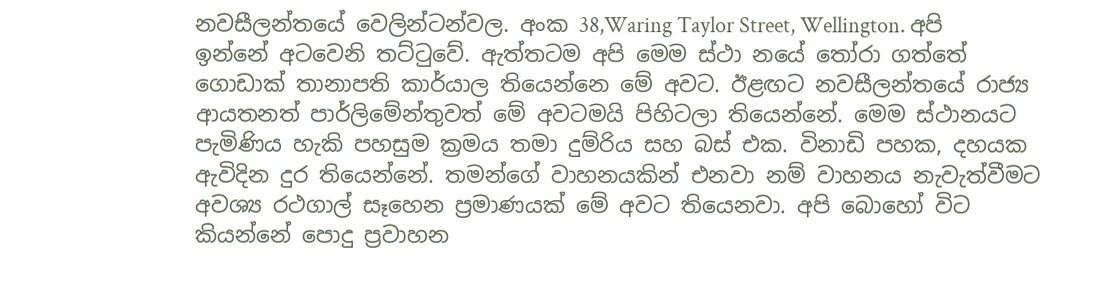නවසීලන්තයේ වෙලින්ටන්වල. අංක 38,Waring Taylor Street, Wellington. අපි ඉන්නේ අටවෙනි තට්ටුවේ. ඇත්තටම අපි මෙම ස්ථා නයේ තෝරා ගත්තේ ගොඩාක් තානාපති කාර්යාල තියෙන්නෙ මේ අවට. ඊළඟට නවසීලන්තයේ රාජ්‍ය ආයතනත් පාර්ලිමේන්තුවත් මේ අවටමයි පිහිටලා තියෙන්නේ. මෙම ස්ථානයට පැමිණිය හැකි පහසුම ක්‍රමය තමා දුම්රිය සහ බස් එක. විනාඩි පහක, දහයක ඇවිදින දුර තියෙන්නේ. තමන්ගේ වාහනයකින් එනවා නම් වාහනය නැවැත්වීමට අවශ්‍ය රථගාල් සෑහෙන ප්‍රමාණයක් මේ අවට තියෙනවා. අපි බොහෝ විට කියන්නේ පොදු ප්‍රවාහන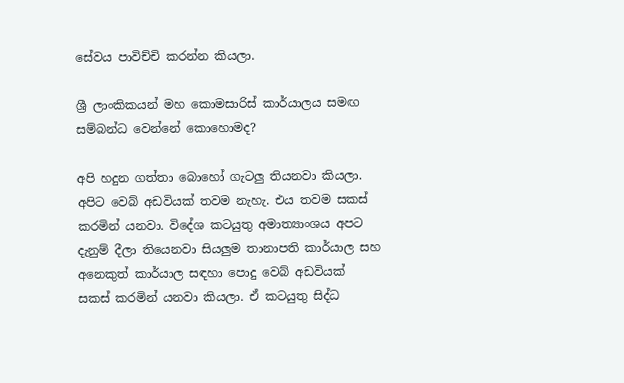සේවය පාවිච්චි කරන්න කියලා.

ශ්‍රී ලාංකිකයන් මහ කොමසාරිස් කාර්යාලය සමඟ සම්බන්ධ වෙන්නේ කොහොමද?

අපි හදුන ගත්තා බොහෝ ගැටලු තියනවා කියලා. අපිට වෙබ් අඩවියක් තවම නැහැ. එය තවම සකස් කරමින් යනවා. විදේශ කටයුතු අමාත්‍යාංශය අපට දැනුම් දීලා තියෙනවා සියලුම තානාපති කාර්යාල සහ අනෙකුත් කාර්යාල සඳහා පොදු වෙබ් අඩවියක් සකස් කරමින් යනවා කියලා. ඒ කටයුතු සිද්ධ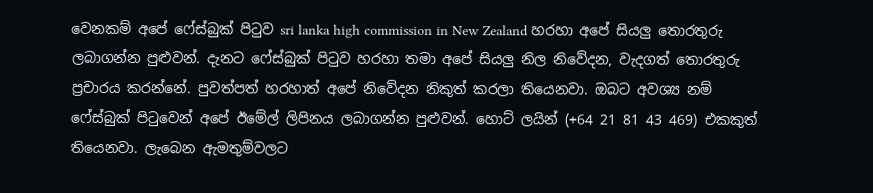වෙනකම් අපේ ෆේස්බුක් පිටුව sri lanka high commission in New Zealand හරහා අපේ සියලු තොරතුරු ලබාගන්න පුළුවන්. දැනට ෆේස්බුක් පිටුව හරහා තමා අපේ සියලු නිල නිවේදන, වැදගත් තොරතුරු ප්‍රචාරය කරන්නේ. පුවත්පත් හරහාත් අපේ නිවේදන නිකුත් කරලා තියෙනවා. ඔබට අවශ්‍ය නම් ෆේස්බුක් පිටුවෙන් අපේ ඊමේල් ලිපිනය ලබාගන්න පුළුවන්. හොට් ලයින් (+64 21 81 43 469) එකකුත් තියෙනවා. ලැබෙන ඇමතුම්වලට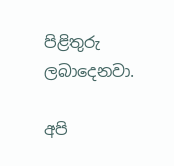පිළිතුරු ලබාදෙනවා.

අපි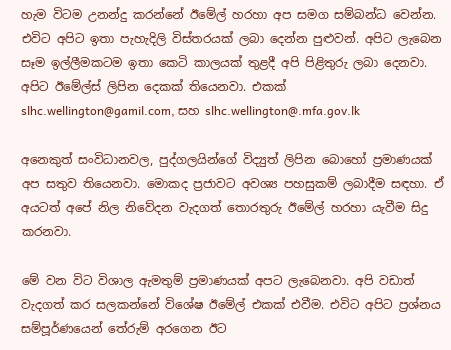හැම විටම උනන්දු කරන්නේ ඊමේල් හරහා අප සමග සම්බන්ධ වෙන්න. එවිට අපිට ඉතා පැහැදිලි විස්තරයක් ලබා දෙන්න පුළුවන්. අපිට ලැබෙන සෑම ඉල්ලීමකටම ඉතා කෙටි කාලයක් තුළදී අපි පිළිතුරු ලබා දෙනවා. අපිට ඊමේල්ස් ලිපින දෙකක් තියෙනවා. එකක් slhc.wellington@gamil.com, සහ slhc.wellington@.mfa.gov.lk

අනෙකුත් සංවිධානවල, පුද්ගලයින්ගේ විද්‍යුත් ලිපින බොහෝ ප්‍රමාණයක් අප සතුව තියෙනවා. මොකද ප්‍රජාවට අවශ්‍ය පහසුකම් ලබාදීම සඳහා. ඒ අයටත් අපේ නිල නිවේදන වැදගත් තොරතුරු ඊමේල් හරහා යැවීම සිදු කරනවා.

මේ වන විට විශාල ඇමතුම් ප්‍රමාණයක් අපට ලැබෙනවා. අපි වඩාත් වැදගත් කර සලකන්නේ විශේෂ ඊමේල් එකක් එවීම. එවිට අපිට ප්‍රශ්නය සම්පූර්ණයෙන් තේරුම් අරගෙන ඊට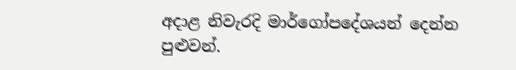අදාළ නිවැරදි මාර්ගෝපදේශයන් දෙන්න පුළුවන්.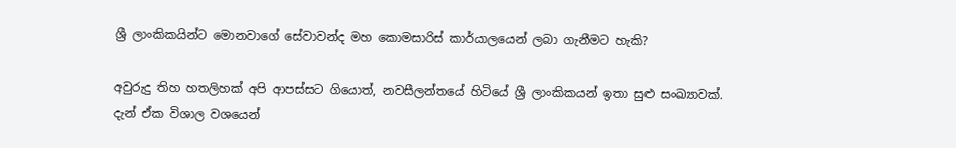ශ්‍රී ලාංකිකයින්ට මොනවාගේ සේවාවන්ද මහ කොමසාරිස් කාර්යාලයෙන් ලබා ගැනීමට හැකි?

අවුරුදු තිහ හතලිහක් අපි ආපස්සට ගියොත්, නවසීලන්තයේ හිටියේ ශ්‍රී ලාංකිකයන් ඉතා සුළු සංඛ්‍යාවක්. දැන් ඒක විශාල වශයෙන්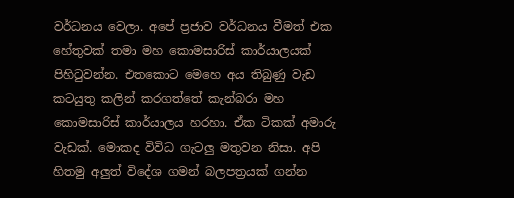වර්ධනය වෙලා. අපේ ප්‍රජාව වර්ධනය වීමත් එක හේතුවක් තමා මහ කොමසාරිස් කාර්යාලයක් පිහිටුවන්න. එතකොට මෙහෙ අය තිබුණු වැඩ කටයුතු කලින් කරගත්තේ කැන්බරා මහ කොමසාරිස් කාර්යාලය හරහා. ඒක ටිකක් අමාරු වැඩක්. මොකද විවිධ ගැටලු මතුවන නිසා. අපි හිතමු අලුත් විදේශ ගමන් බලපත්‍රයක් ගන්න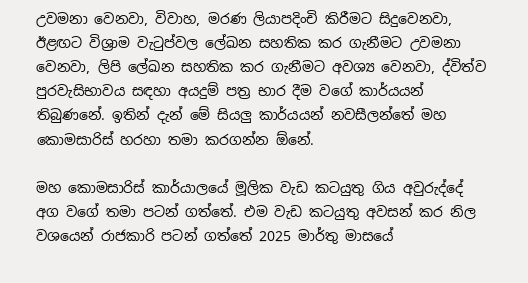උවමනා වෙනවා, විවාහ, මරණ ලියාපදිංචි කිරීමට සිදුවෙනවා, ඊළඟට විශ්‍රාම වැටුප්වල ලේඛන සහතික කර ගැනීමට උවමනා වෙනවා, ලිපි ලේඛන සහතික කර ගැනීමට අවශ්‍ය වෙනවා, ද්විත්ව පුරවැසිභාවය සඳහා අයදුම් පත්‍ර භාර දීම වගේ කාර්යයන් තිබුණනේ. ඉතින් දැන් මේ සියලු කාර්යයන් නවසීලන්තේ මහ කොමසාරිස් හරහා තමා කරගන්න ඕනේ.

මහ කොමසාරිස් කාර්යාලයේ මූලික වැඩ කටයුතු ගිය අවුරුද්දේ අග වගේ තමා පටන් ගත්තේ. එම වැඩ කටයුතු අවසන් කර නිල වශයෙන් රාජකාරි පටන් ගත්තේ 2025 මාර්තු මාසයේ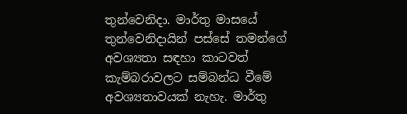තුන්වෙනිදා. මාර්තු මාසයේ තුන්වෙනිදායින් පස්සේ තමන්ගේ අවශ්‍යතා සඳහා කාටවත් කැම්බරාවලට සම්බන්ධ වීමේ අවශ්‍යතාවයක් නැහැ. මාර්තු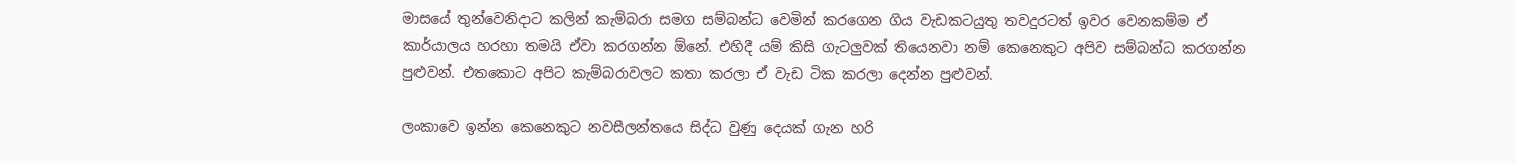මාසයේ තුන්වෙනිදාට කලින් කැම්බරා සමග සම්බන්ධ වෙමින් කරගෙන ගිය වැඩකටයුතු තවදුරටත් ඉවර වෙනකම්ම ඒ කාර්යාලය හරහා තමයි ඒවා කරගන්න ඕනේ. එහිදී යම් කිසි ගැටලුවක් තියෙනවා නම් කෙනෙකුට අපිව සම්බන්ධ කරගන්න පුළුවන්. එතකොට අපිට කැම්බරාවලට කතා කරලා ඒ වැඩ ටික කරලා දෙන්න පුළුවන්.

ලංකාවෙ ඉන්න කෙනෙකුට නවසීලන්තයෙ සිද්ධ වුණු දෙයක් ගැන හරි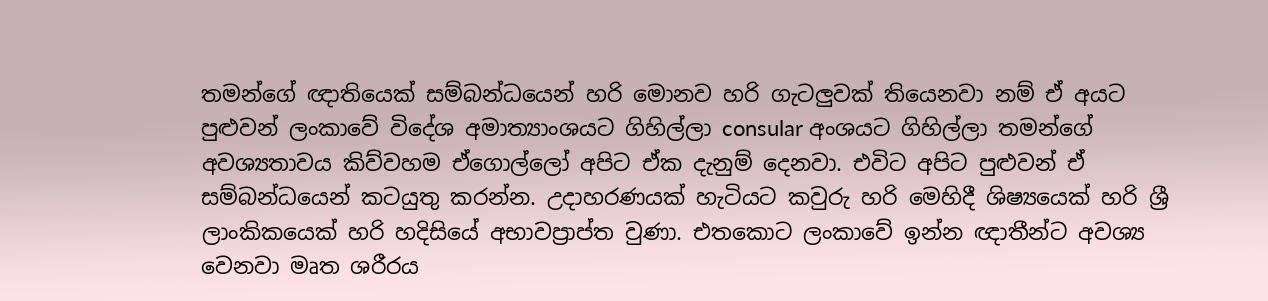තමන්ගේ ඥාතියෙක් සම්බන්ධයෙන් හරි මොනව හරි ගැටලුවක් තියෙනවා නම් ඒ අයට පුළුවන් ලංකාවේ විදේශ අමාත්‍යාංශයට ගිහිල්ලා consular අංශයට ගිහිල්ලා තමන්ගේ අවශ්‍යතාවය කිව්වහම ඒගොල්ලෝ අපිට ඒක දැනුම් දෙනවා. එවිට අපිට පුළුවන් ඒ සම්බන්ධයෙන් කටයුතු කරන්න. උදාහරණයක් හැටියට කවුරු හරි මෙහිදී ශිෂ්‍යයෙක් හරි ශ්‍රී ලාංකිකයෙක් හරි හදිසියේ අභාවප්‍රාප්ත වුණා. එතකොට ලංකාවේ ඉන්න ඥාතීන්ට අවශ්‍ය වෙනවා මෘත ශරීරය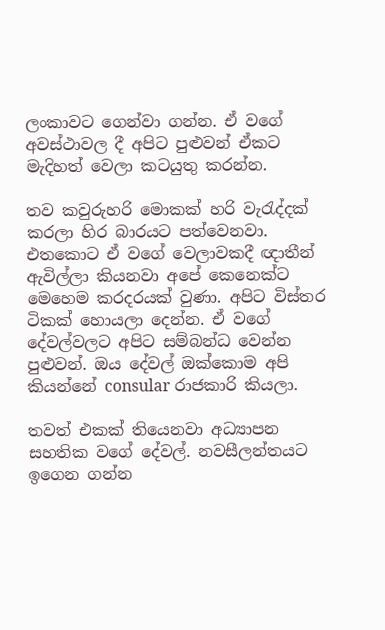ලංකාවට ගෙන්වා ගන්න. ඒ වගේ අවස්ථාවල දී අපිට පුළුවන් ඒකට මැදිහත් වෙලා කටයුතු කරන්න.

තව කවුරුහරි මොකක් හරි වැරැද්දක් කරලා හිර බාරයට පත්වෙනවා. එතකොට ඒ වගේ වෙලාවකදී ඥාතීන් ඇවිල්ලා කියනවා අපේ කෙනෙක්ට මෙහෙම කරදරයක් වුණා. අපිට විස්තර ටිකක් හොයලා දෙන්න. ඒ වගේ දේවල්වලට අපිට සම්බන්ධ වෙන්න පුළුවන්. ඔය දේවල් ඔක්කොම අපි කියන්නේ consular රාජකාරි කියලා.

තවත් එකක් තියෙනවා අධ්‍යාපන සහතික වගේ දේවල්. නවසීලන්තයට ඉගෙන ගන්න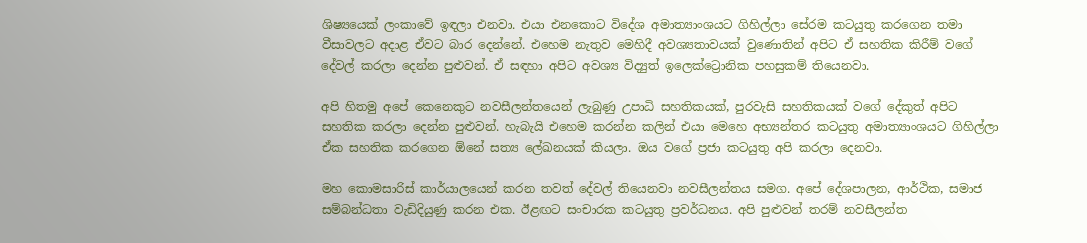ශිෂ්‍යයෙක් ලංකාවේ ඉඳලා එනවා. එයා එනකොට විදේශ අමාත්‍යාංශයට ගිහිල්ලා සේරම කටයුතු කරගෙන තමා වීසාවලට අදාළ ඒවට බාර දෙන්නේ. එහෙම නැතුව මෙහිදී අවශ්‍යතාවයක් වුණොතින් අපිට ඒ සහතික කිරීම් වගේ දේවල් කරලා දෙන්න පුළුවන්. ඒ සඳහා අපිට අවශ්‍ය විද්‍යුත් ඉලෙක්ට්‍රොනික පහසුකම් තියෙනවා.

අපි හිතමු අපේ කෙනෙකුට නවසීලන්තයෙන් ලැබුණු උපාධි සහතිකයක්, පුරවැසි සහතිකයක් වගේ දේකුත් අපිට සහතික කරලා දෙන්න පුළුවන්. හැබැයි එහෙම කරන්න කලින් එයා මෙහෙ අභ්‍යන්තර කටයුතු අමාත්‍යාංශයට ගිහිල්ලා ඒක සහතික කරගෙන ඕනේ සත්‍ය ලේඛනයක් කියලා. ඔය වගේ ප්‍රජා කටයුතු අපි කරලා දෙනවා.

මහ කොමසාරිස් කාර්යාලයෙන් කරන තවත් දේවල් තියෙනවා නවසීලන්තය සමග. අපේ දේශපාලන, ආර්ථික, සමාජ සම්බන්ධතා වැඩිදියුණු කරන එක. ඊළඟට සංචාරක කටයුතු ප්‍රවර්ධනය. අපි පුළුවන් තරම් නවසීලන්ත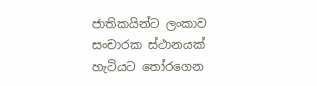ජාතිකයින්ට ලංකාව සංචාරක ස්ථානයක් හැටියට තෝරගෙන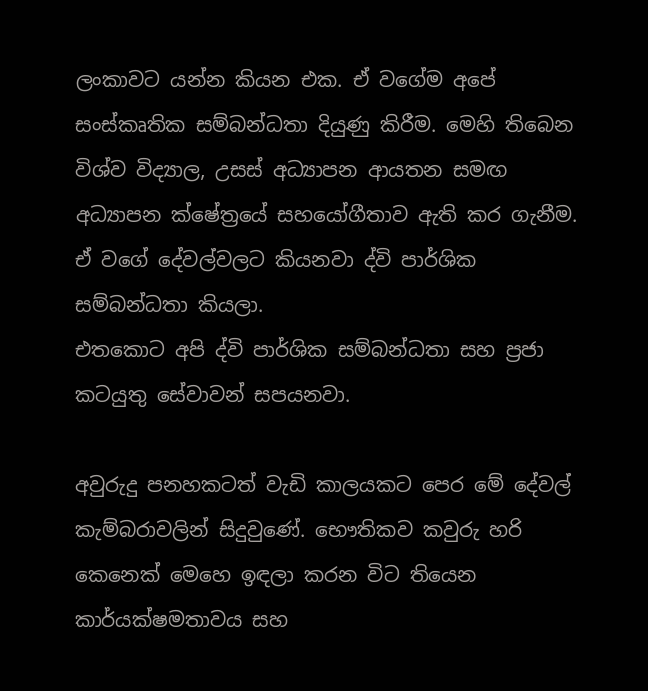ලංකාවට යන්න කියන එක. ඒ වගේම අපේ සංස්කෘතික සම්බන්ධතා දියුණු කිරීම. මෙහි තිබෙන විශ්ව විද්‍යාල, උසස් අධ්‍යාපන ආයතන සමඟ අධ්‍යාපන ක්ෂේත්‍රයේ සහයෝගීතාව ඇති කර ගැනීම. ඒ වගේ දේවල්වලට කියනවා ද්වි පාර්ශික සම්බන්ධතා කියලා.
එතකොට අපි ද්වි පාර්ශික සම්බන්ධතා සහ ප්‍රජා කටයුතු සේවාවන් සපයනවා.

අවුරුදු පනහකටත් වැඩි කාලයකට පෙර මේ දේවල් කැම්බරාවලින් සිදුවුණේ. භෞතිකව කවුරු හරි කෙනෙක් මෙහෙ ඉඳලා කරන විට තියෙන කාර්යක්ෂමතාවය සහ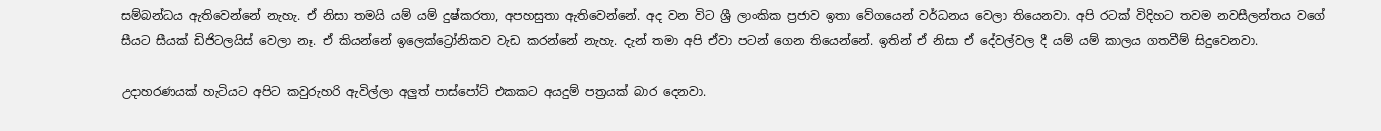සම්බන්ධය ඇතිවෙන්නේ නැහැ. ඒ නිසා තමයි යම් යම් දුෂ්කරතා, අපහසුතා ඇතිවෙන්නේ. අද වන විට ශ්‍රී ලාංකික ප්‍රජාව ඉතා වේගයෙන් වර්ධනය වෙලා තියෙනවා. අපි රටක් විදිහට තවම නවසීලන්තය වගේ සීයට සීයක් ඩිජිටලයිස් වෙලා නෑ. ඒ කියන්නේ ඉලෙක්ට්‍රෝනිකව වැඩ කරන්නේ නැහැ. දැන් තමා අපි ඒවා පටන් ගෙන තියෙන්නේ. ඉතින් ඒ නිසා ඒ දේවල්වල දී යම් යම් කාලය ගතවීම් සිදුවෙනවා.

උදාහරණයක් හැටියට අපිට කවුරුහරි ඇවිල්ලා අලුත් පාස්පෝට් එකකට අයදුම් පත්‍රයක් බාර දෙනවා.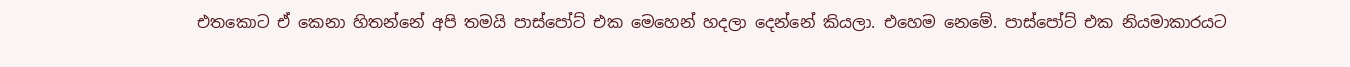එතකොට ඒ කෙනා හිතන්නේ අපි තමයි පාස්පෝට් එක මෙහෙන් හදලා දෙන්නේ කියලා. එහෙම නෙමේ. පාස්පෝට් එක නියමාකාරයට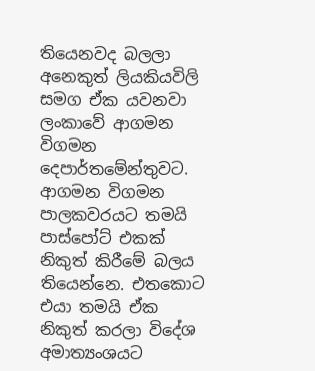තියෙනවද බලලා අනෙකුත් ලියකියවිලි සමග ඒක යවනවා ලංකාවේ ආගමන විගමන දෙපාර්තමේන්තුවට. ආගමන විගමන පාලකවරයට තමයි පාස්පෝට් එකක් නිකුත් කිරීමේ බලය තියෙන්නෙ. එතකොට එයා තමයි ඒක නිකුත් කරලා විදේශ අමාත්‍යංශයට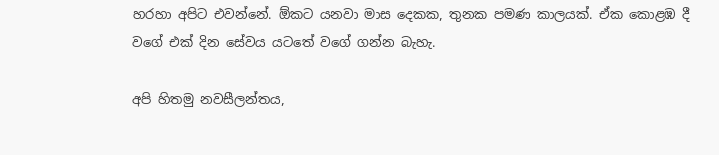හරහා අපිට එවන්නේ. ඕකට යනවා මාස දෙකක, තුනක පමණ කාලයක්. ඒක කොළඹ දී වගේ එක් දින සේවය යටතේ වගේ ගන්න බැහැ.

අපි හිතමු නවසීලන්තය,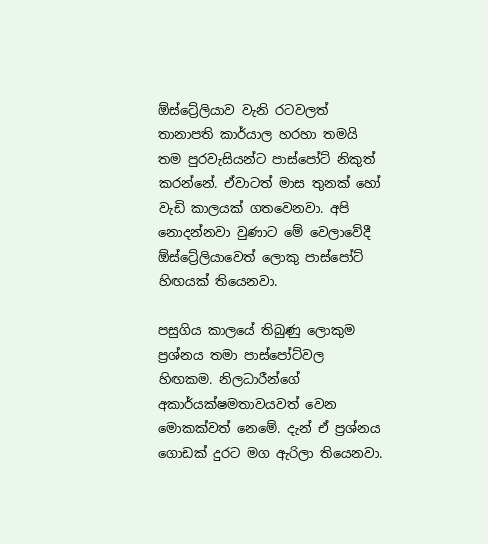ඕස්ට්‍රේලියාව වැනි රටවලත් තානාපති කාර්යාල හරහා තමයි තම පුරවැසියන්ට පාස්පෝට් නිකුත් කරන්නේ. ඒවාටත් මාස තුනක් හෝ වැඩි කාලයක් ගතවෙනවා. අපි නොදන්නවා වුණාට මේ වෙලාවේදී ඕස්ට්‍රේලියාවෙත් ලොකු පාස්පෝට් හිඟයක් තියෙනවා.

පසුගිය කාලයේ තිබුණු ලොකුම ප්‍රශ්නය තමා පාස්පෝට්වල හිඟකම. නිලධාරීන්ගේ අකාර්යක්ෂමතාවයවත් වෙන මොකක්වත් නෙමේ. දැන් ඒ ප්‍රශ්නය ගොඩක් දුරට මග ඇරිලා තියෙනවා.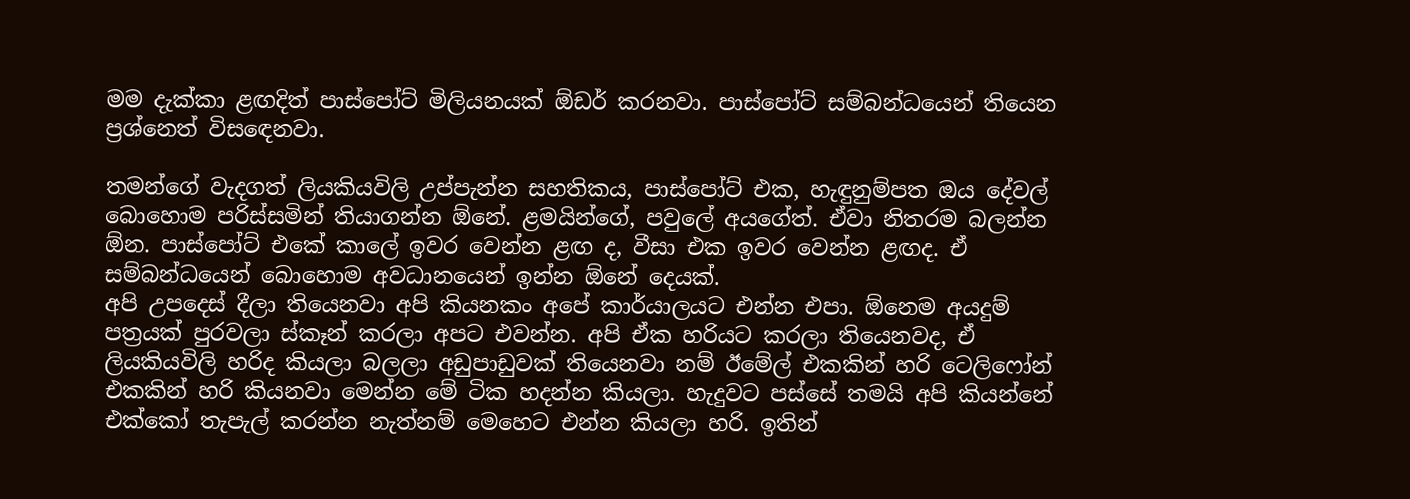මම දැක්කා ළඟදිත් පාස්පෝට් මිලියනයක් ඕඩර් කරනවා. පාස්පෝට් සම්බන්ධයෙන් තියෙන ප්‍රශ්නෙත් විසඳෙනවා.

තමන්ගේ වැදගත් ලියකියවිලි උප්පැන්න සහතිකය, පාස්පෝට් එක, හැඳුනුම්පත ඔය දේවල් බොහොම පරිස්සමින් තියාගන්න ඕනේ. ළමයින්ගේ, පවුලේ අයගේත්. ඒවා නිතරම බලන්න ඕන. පාස්පෝට් එකේ කාලේ ඉවර වෙන්න ළඟ ද, වීසා එක ඉවර වෙන්න ළඟද. ඒ සම්බන්ධයෙන් බොහොම අවධානයෙන් ඉන්න ඕනේ දෙයක්.
අපි උපදෙස් දීලා තියෙනවා අපි කියනකං අපේ කාර්යාලයට එන්න එපා. ඕනෙම අයදුම් පත්‍රයක් පුරවලා ස්කෑන් කරලා අපට එවන්න. අපි ඒක හරියට කරලා තියෙනවද, ඒ ලියකියවිලි හරිද කියලා බලලා අඩුපාඩුවක් තියෙනවා නම් ඊමේල් එකකින් හරි ටෙලිෆෝන් එකකින් හරි කියනවා මෙන්න මේ ටික හදන්න කියලා. හැදුවට පස්සේ තමයි අපි කියන්නේ එක්කෝ තැපැල් කරන්න නැත්නම් මෙහෙට එන්න කියලා හරි. ඉතින්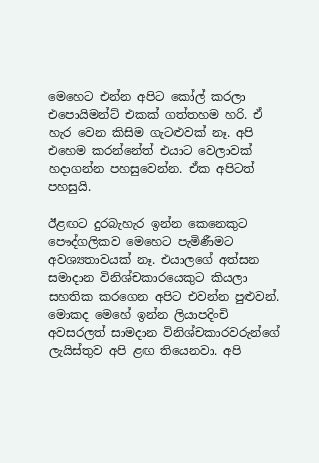මෙහෙට එන්න අපිට කෝල් කරලා එපොයිමන්ට් එකක් ගත්තහම හරි. ඒ හැර වෙන කිසිම ගැටළුවක් නෑ. අපි එහෙම කරන්නේත් එයාට වෙලාවක් හදාගන්න පහසුවෙන්න. ඒක අපිටත් පහසුයි.

ඊළඟට දුරබැහැර ඉන්න කෙනෙකුට පෞද්ගලිකව මෙහෙට පැමිණීමට අවශ්‍යතාවයක් නෑ. එයාලගේ අත්සන සමාදාන විනිශ්චකාරයෙකුට කියලා සහතික කරගෙන අපිට එවන්න පුළුවන්. මොකද මෙහේ ඉන්න ලියාපදිංචි අවසරලත් සාමදාන විනිශ්චකාරවරුන්ගේ ලැයිස්තුව අපි ළඟ තියෙනවා. අපි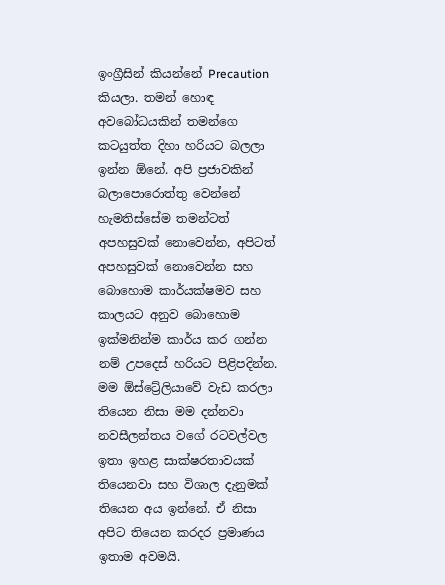ඉංග්‍රීසින් කියන්නේ Precaution කියලා. තමන් හොඳ අවබෝධයකින් තමන්ගෙ කටයුත්ත දිහා හරියට බලලා ඉන්න ඕනේ. අපි ප්‍රජාවකින් බලාපොරොත්තු වෙන්නේ හැමතිස්සේම තමන්ටත් අපහසුවක් නොවෙන්න, අපිටත් අපහසුවක් නොවෙන්න සහ බොහොම කාර්යක්ෂමව සහ කාලයට අනුව බොහොම ඉක්මනින්ම කාර්ය කර ගන්න නම් උපදෙස් හරියට පිළිපදින්න. මම ඕස්ට්‍රේලියාවේ වැඩ කරලා තියෙන නිසා මම දන්නවා නවසීලන්තය වගේ රටවල්වල ඉතා ඉහළ සාක්ෂරතාවයක් තියෙනවා සහ විශාල දැනුමක් තියෙන අය ඉන්නේ. ඒ නිසා අපිට තියෙන කරදර ප්‍රමාණය ඉතාම අවමයි.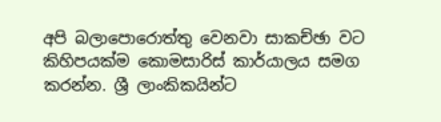අපි බලාපොරොත්තු වෙනවා සාකච්ඡා වට කිහිපයක්ම කොමසාරිස් කාර්යාලය සමග කරන්න. ශ්‍රී ලාංකිකයින්ට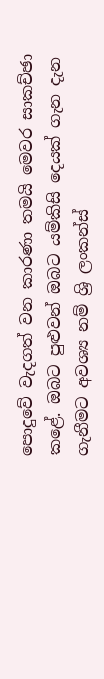පොදුවේ වැදගත් වන කාරණා තමයි මෙවර සාකච්ඡා කළේ. ඔබට පුළුවන් ඔබට යම්කිසි දෙයක් ගැන දැන ගැනීමට අවශ්‍ය නම් ශ්‍රි ලංකන්ස්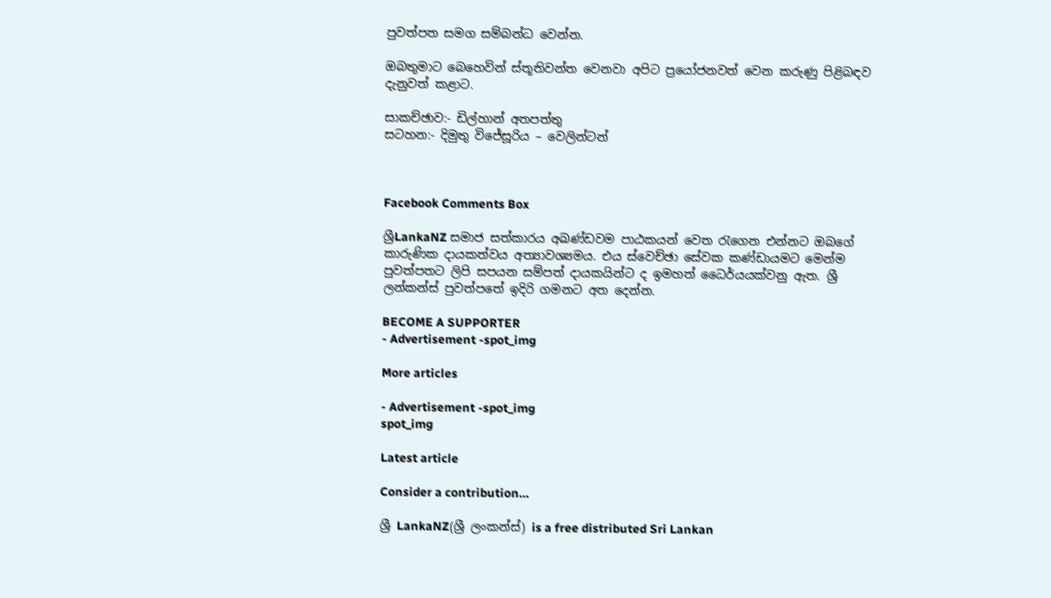පුවත්පත සමග සම්බන්ධ වෙන්න.

ඔබතුමාට බෙහෙවින් ස්තූතිවන්ත වෙනවා අපිට ප්‍රයෝජනවත් වෙන කරුණු පිළිබඳව දැනුවත් කළාට.

සාකච්ඡාව:- ඩිල්හාන් අතපත්තු
සටහන:- දිමුතු විජේසූරිය – වෙලින්ටන්



Facebook Comments Box

ශ්‍රීLankaNZ සමාජ සත්කාරය අඛණ්ඩවම පාඨකයන් වෙත රැගෙන එන්නට ඔබගේ කාරුණික දායකත්වය අත්‍යාවශ්‍යමය. එය ස්වෙච්ඡා සේවක කණ්ඩායමට මෙන්ම පුවත්පතට ලිපි සපයන සම්පත් දායකයින්ට ද ඉමහත් ධෛර්යයක්වනු ඇත. ශ්‍රී ලන්කන්ස් පුවත්පතේ ඉදිරි ගමනට අත දෙන්න.

BECOME A SUPPORTER
- Advertisement -spot_img

More articles

- Advertisement -spot_img
spot_img

Latest article

Consider a contribution…

ශ්‍රී LankaNZ(ශ්‍රී ලංකන්ස්) is a free distributed Sri Lankan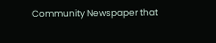Community Newspaper that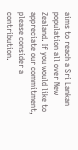aims to reach a Sri Lankan population all over New Zealand. If you would like to appreciate our commitment, please consider a contribution.